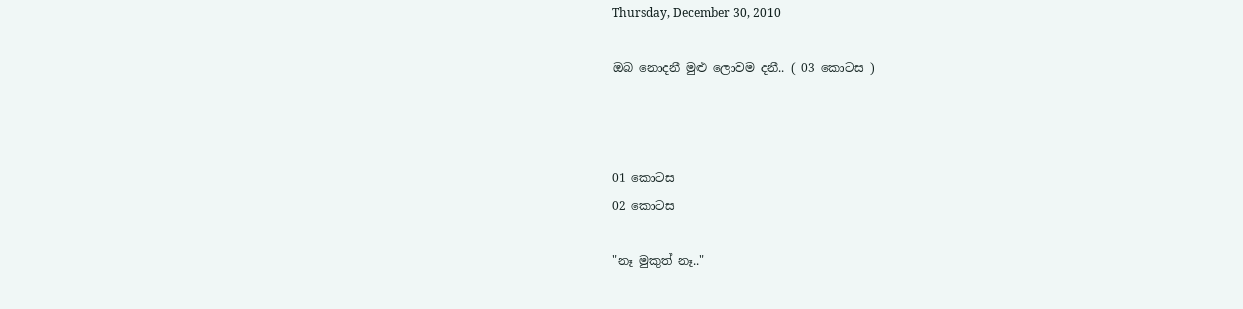Thursday, December 30, 2010

ඔබ නොදනී මුළු ලොවම දනී.. ( 03 කොටස )



01 කොටස
02 කොටස

"නෑ මුකුත් නෑ.."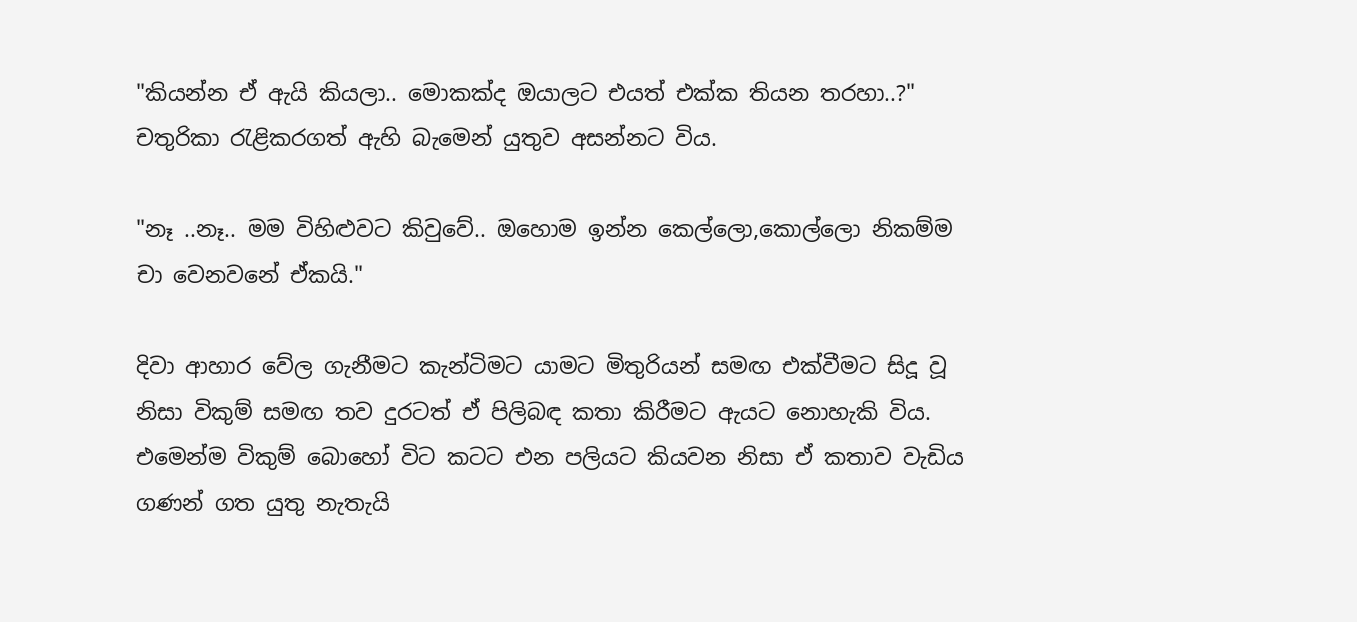"කියන්න ඒ ඇයි කියලා.. මොකක්ද ඔයාලට එයත් එක්ක තියන තරහා..?"
චතුරිකා රැළිකරගත් ඇහි බැමෙන් යුතුව අසන්නට විය.

"නෑ ..නෑ.. මම විහිළුවට කිවුවේ.. ඔහොම ඉන්න කෙල්ලො,කොල්ලො නිකම්ම චා වෙනවනේ ඒකයි."

දිවා ආහාර වේල ගැනීමට කැන්ටිමට යාමට මිතුරියන් සමඟ එක්වීමට සිදූ වූ නිසා විකුම් සමඟ තව දුරටත් ඒ පිලිබඳ කතා කිරීමට ඇයට නොහැකි විය. එමෙන්ම විකුම් බොහෝ විට කටට එන පලියට කියවන නිසා ඒ කතාව වැඩිය ගණන් ගත යුතු නැතැයි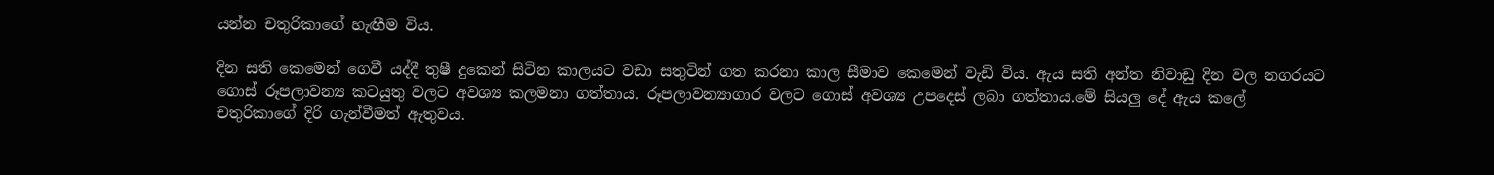යන්න චතුරිකාගේ හැඟීම විය.

දින සති කෙමෙන් ගෙවී යද්දී තුෂී දුකෙන් සිටින කාලයට වඩා සතුටින් ගත කරනා කාල සීමාව කෙමෙන් වැඩි විය. ඇය සති අන්ත නිවාඩු දින වල නගරයට ගොස් රූපලාවන්‍ය කටයුතු වලට අවශ්‍ය කලමනා ගත්තාය. රූපලාවන්‍යාගාර වලට ගොස් අවශ්‍ය උපදෙස් ලබා ගත්තාය.මේ සියලු දේ ඇය කලේ චතුරිකාගේ දිරි ගැන්වීමත් ඇතුවය.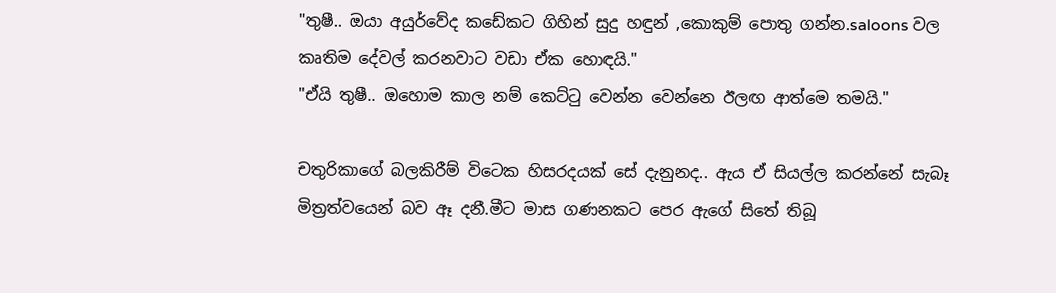"තුෂී.. ඔයා අයුර්වේද කඩේකට ගිහින් සුදු හඳුන් ,කොකුම් පොතු ගන්න.saloons වල කෘතිම දේවල් කරනවාට වඩා ඒක හොඳයි."
"ඒයි තුෂී.. ඔහොම කාල නම් කෙට්ටු වෙන්න වෙන්නෙ ඊලඟ ආත්මෙ තමයි."

චතුරිකාගේ බලකිරීම් විටෙක හිසරදයක් සේ දැනුනද.. ඇය ඒ සියල්ල කරන්නේ සැබෑ මිත්‍රත්වයෙන් බව ඈ දනී.මීට මාස ගණනකට පෙර ඇගේ සිතේ තිබූ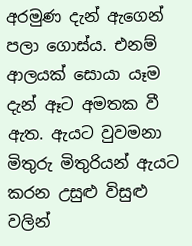අරමුණ දැන් ඇගෙන් පලා ගොස්ය. එනම් ආලයක් සොයා යෑම දැන් ඈට අමතක වී ඇත. ඇයට වුවමනා මිතුරු මිතුරියන් ඇයට කරන උසුළු විසුළු වලින්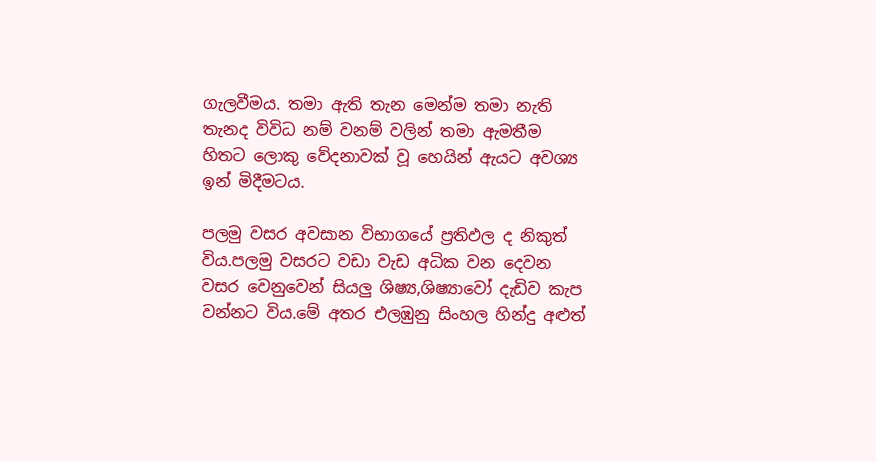ගැලවීමය. තමා ඇති තැන මෙන්ම තමා නැති තැනද විවිධ නම් වනම් වලින් තමා ඇමතීම හිතට ලොකු වේදනාවක් වූ හෙයින් ඇයට අවශ්‍ය ඉන් මිදීමටය.

පලමු වසර අවසාන විභාගයේ ප්‍රතිඵල ද නිකුත් විය.පලමු වසරට වඩා වැඩ අධික වන දෙවන වසර වෙනුවෙන් සියලු ශිෂ්‍ය,ශිෂ්‍යාවෝ දැඩිව කැප වන්නට විය.මේ අතර එලඹුනු සිංහල හින්දු අළුත්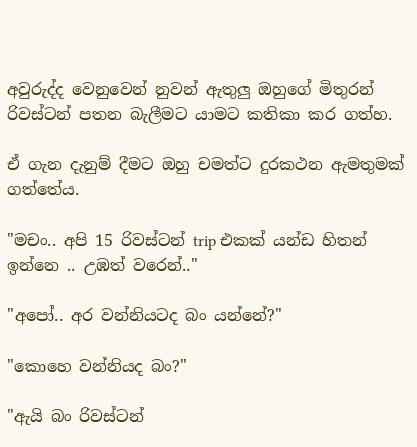අවුරුද්ද වෙනුවෙන් නුවන් ඇතුලු ඔහුගේ මිතුරන් රිවස්ටන් පතන බැලීමට යාමට කතිකා කර ගත්හ.

ඒ ගැන දැනුම් දීමට ඔහු චමත්ට දුරකථන ඇමතුමක් ගත්තේය.

"මචං.. අපි 15 රිවස්ටන් trip එකක් යන්ඩ හිතන් ඉන්නෙ .. උඹත් වරෙන්.."

"අපෝ.. අර වන්නියටද බං යන්නේ?"

"කොහෙ වන්නියද බං?"

"ඇයි බං රිවස්ටන්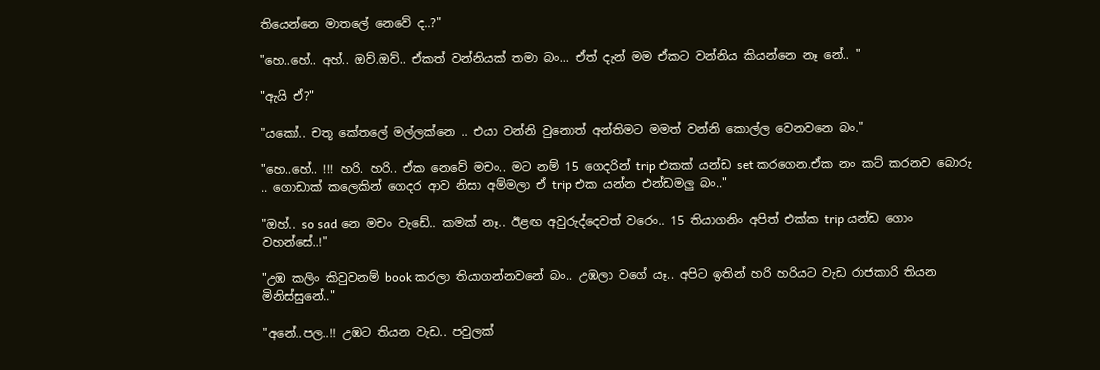තියෙන්නෙ මාතලේ නෙවේ ද..?"

"හෙ..හේ.. අහ්.. ඔව්.ඔව්.. ඒකත් වන්නියක් තමා බං... ඒත් දැන් මම ඒකට වන්නිය කියන්නෙ නෑ නේ.. "

"ඇයි ඒ?"

"යකෝ.. චතූ කේතලේ මල්ලක්නෙ .. එයා වන්නි වුනොත් අන්තිමට මමත් වන්නි කොල්ල වෙනවනෙ බං."

"හෙ..හේ.. !!! හරි. හරි.. ඒක නෙවේ මචං.. මට නම් 15 ගෙදරින් trip එකක් යන්ඩ set කරගෙන.ඒක නං කට් කරනව බොරු .. ගොඩාක් කලෙකින් ගෙදර ආව නිසා අම්මලා ඒ trip එක යන්න එන්ඩමලු බං.."

"ඔහ්.. so sad නෙ මචං වැඩේ.. කමක් නෑ.. ඊළඟ අවුරුද්දෙවත් වරෙං.. 15 තියාගනිං අපිත් එක්ක trip යන්ඩ ගොං වහන්සේ..!"

"උඹ කලිං කිවුවනම් book කරලා තියාගන්නවනේ බං.. උඹලා වගේ යෑ.. අපිට ඉතින් හරි හරියට වැඩ රාජකාරි තියන මිනිස්සුනේ.."

"අනේ..පල..!! උඹට තියන වැඩ.. පවුලක්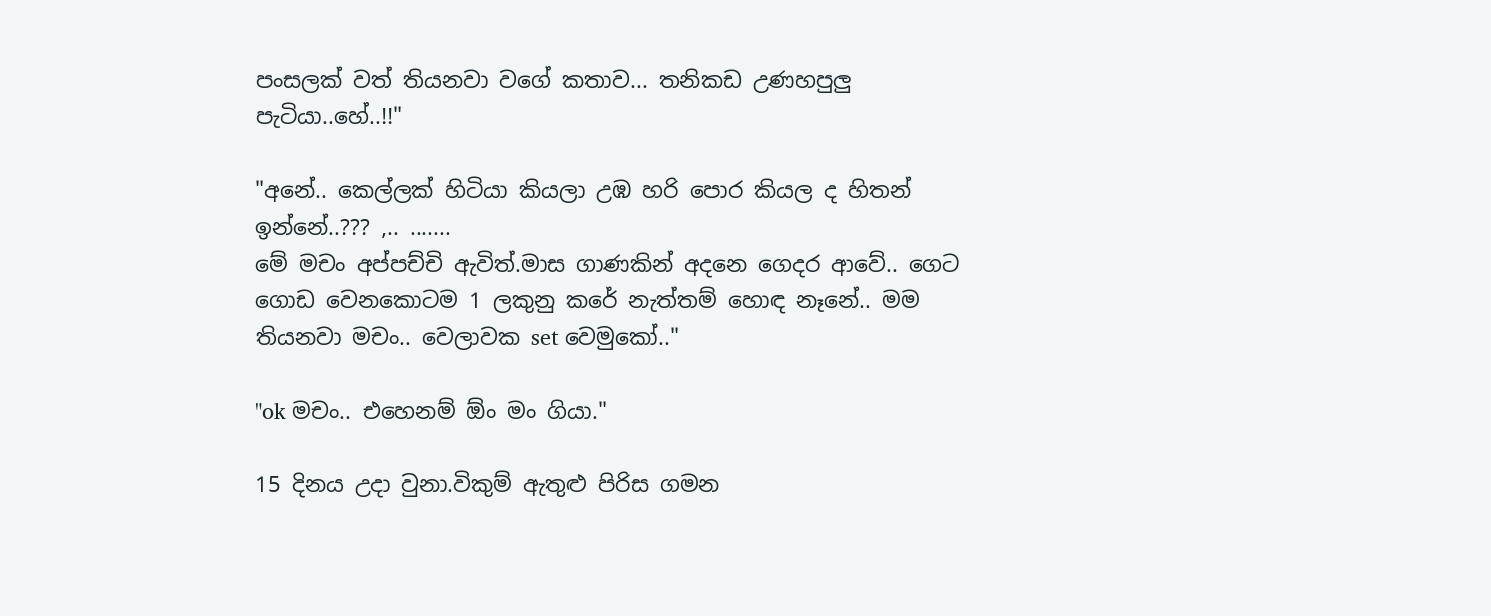පංසලක් වත් තියනවා වගේ කතාව... තනිකඩ උණහපුලු පැටියා..හේ..!!"

"අනේ.. කෙල්ලක් හිටියා කියලා උඹ හරි පොර කියල ද හිතන් ඉන්නේ..??? ,.. .......
මේ මචං අප්පච්චි ඇවිත්.මාස ගාණකින් අදනෙ ගෙදර ආවේ.. ගෙට ගොඩ වෙනකොටම 1 ලකුනු කරේ නැත්තම් හොඳ නෑනේ.. මම තියනවා මචං.. වෙලාවක set වෙමුකෝ.."

"ok මචං.. එහෙනම් ඕං මං ගියා."

15 දිනය උදා වුනා.විකුම් ඇතුළු පිරිස ගමන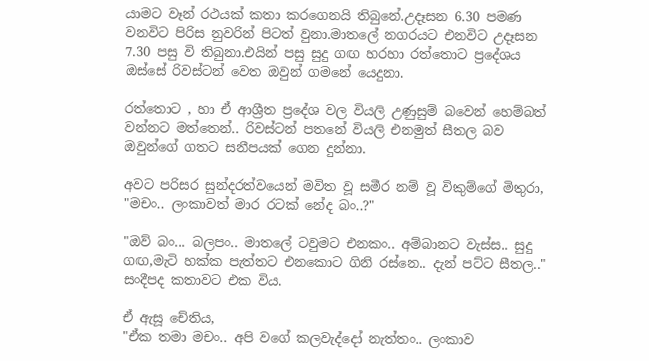යාමට වෑන් රථයක් කතා කරගෙනයි තිබුනේ.උදෑසන 6.30 පමණ වනවිට පිරිස නුවරින් පිටත් වුනා.මාතලේ නගරයට එනවිට උදෑසන 7.30 පසු වි තිබුනා.එයින් පසු සුදු ගඟ හරහා රත්තොට ප්‍රදේශය ඔස්සේ රිවස්ටන් වෙත ඔවුන් ගමනේ යෙදුනා.

රත්තොට , හා ඒ ආශ්‍රීත ප්‍රදේශ වල වියලි උණුසුම් බවෙන් හෙම්බත් වන්නට මත්තෙන්.. රිවස්ටන් පතනේ වියලි එනමුත් සීතල බව ඔවුන්ගේ ගතට සනීපයක් ගෙන දුන්නා.

අවට පරිසර සුන්දරත්වයෙන් මවිත වූ සමීර නම් වූ විකුම්ගේ මිතුරා,
"මචං.. ලංකාවත් මාර රටක් නේද බං..?"

"ඔව් බං... බලපං.. මාතලේ ටවුමට එනකං.. අම්බානට වැස්ස.. සුදු ගඟ,මැටි හක්ක පැත්තට එනකොට ගිනි රස්නෙ.. දැන් පට්ට සීතල.."
සංදීපද කතාවට එක විය.

ඒ ඇසූ චේතිය,
"ඒක තමා මචං.. අපි වගේ කලවැද්දෝ නැත්තං.. ලංකාව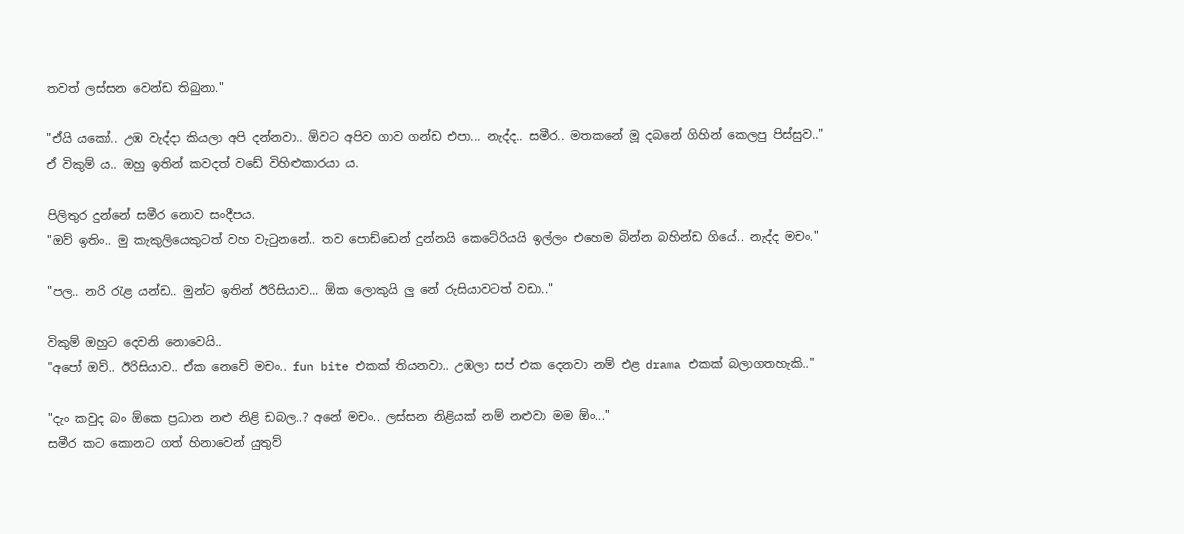තවත් ලස්සන වෙන්ඩ තිබුනා."

"ඒයි යකෝ.. උඹ වැද්දා කියලා අපි දන්නවා.. ඕවට අපිව ගාව ගන්ඩ එපා... නැද්ද.. සමීර.. මතකනේ මූ දබනේ ගිහින් කෙලපු පිස්සුව.."
ඒ විකුම් ය.. ඔහු ඉතින් කවදත් වඩේ විහිළුකාරයා ය.

පිලිතුර දුන්නේ සමීර නොව සංදීපය.
"ඔව් ඉතිං.. මු කැකුලියෙකුටත් වහ වැටුනනේ.. තව පොඩ්ඩෙන් දුන්නයි කෙටේරියයි ඉල්ලං එහෙම බින්න බහින්ඩ ගියේ.. නැද්ද මචං."

"පල.. නරි රැළ යන්ඩ.. මුන්ට ඉතින් ඊරිසියාව... ඕක ලොකුයි ලු නේ රුසියාවටත් වඩා.."

විකුම් ඔහුට දෙවනි නොවෙයි..
"අපෝ ඔව්.. ඊරිසියාව.. ඒක නෙවේ මචං.. fun bite එකක් තියනවා.. උඹලා සප් එක දෙනවා නම් එළ drama එකක් බලාගතහැකි.."

"දැං කවුද බං ඕකෙ ප්‍රධාන නළු නිළි ඩබල..? අනේ මචං.. ලස්සන නිළියක් නම් නළුවා මම ඕං..."
සමීර කට කොනට ගත් හිනාවෙන් යුතුව්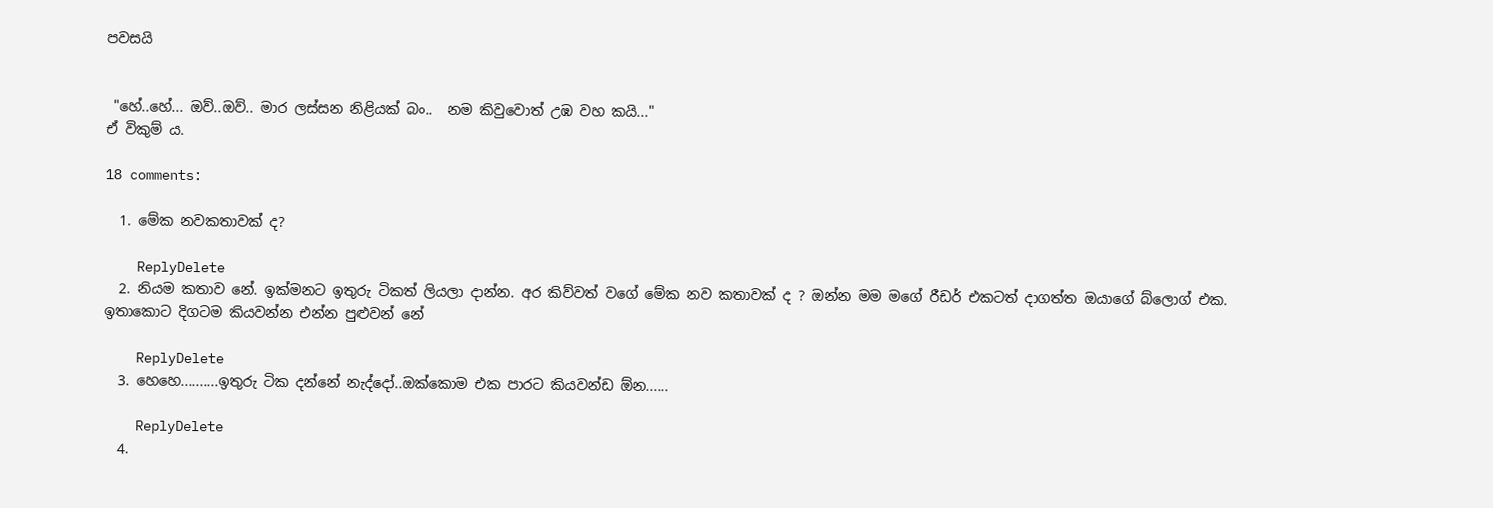පවසයි


 "හේ..හේ... ඔව්..ඔව්.. මාර ලස්සන නිළියක් බං..  නම කිවුවොත් උඹ වහ කයි..."
ඒ විකුම් ය.

18 comments:

  1. මේක නවකතාවක් ද?

    ReplyDelete
  2. නියම කතාව නේ. ඉක්මනට ඉතුරු ටිකත් ලියලා දාන්න. අර කිව්වත් වගේ මේක නව කතාවක් ද ? ඔන්න මම මගේ රීඩර් එකටත් දාගත්ත ඔයාගේ බ්ලොග් එක. ඉතාකොට දිගටම කියවන්න එන්න පුළුවන් නේ

    ReplyDelete
  3. හෙහෙ..........ඉතුරු ටික දන්නේ නැද්දෝ..ඔක්කොම එක පාරට කියවන්ඩ ඕන......

    ReplyDelete
  4.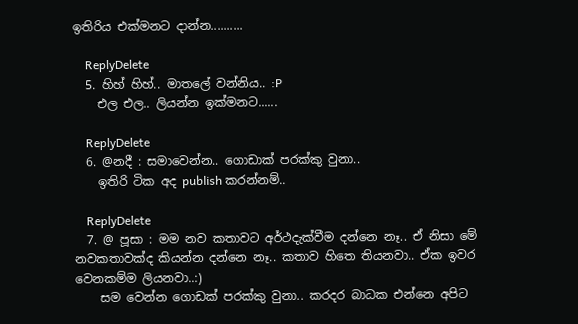ඉතිරිය එක්මනට දාන්න..........

    ReplyDelete
  5. හිහ් හිහ්.. මාතලේ වන්නිය.. :P
    එල එල.. ලියන්න ඉක්මනට......

    ReplyDelete
  6. @නදී : සමාවෙන්න.. ගොඩාක් පරක්කු වුනා..
    ඉතිරි ටික අද publish කරන්නම්..

    ReplyDelete
  7. @ පූසා : මම නව කතාවට අර්ථදැක්වීම දන්නෙ නෑ.. ඒ නිසා මේ නවකතාවක්ද කියන්න දන්නෙ නෑ.. කතාව හිතෙ තියනවා.. ඒක ඉවර වෙනකම්ම ලියනවා..:)
    සම වෙන්න ගොඩක් පරක්කු වුනා.. කරදර බාධක එන්නෙ අපිට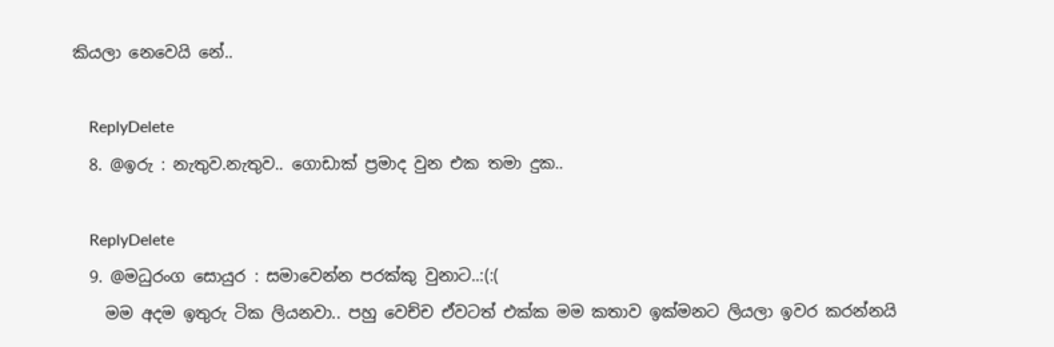කියලා නෙවෙයි නේ..

    ReplyDelete
  8. @ඉරු : නැතුව.නැතුව.. ගොඩාක් ප්‍රමාද වුන එක තමා දුක..

    ReplyDelete
  9. @මධුරංග සොයුර : සමාවෙන්න පරක්කු වුනාට..:(:(
    මම අදම ඉතුරු ටික ලියනවා.. පහු වෙච්ච ඒවටත් එක්ක මම කතාව ඉක්මනට ලියලා ඉවර කරන්නයි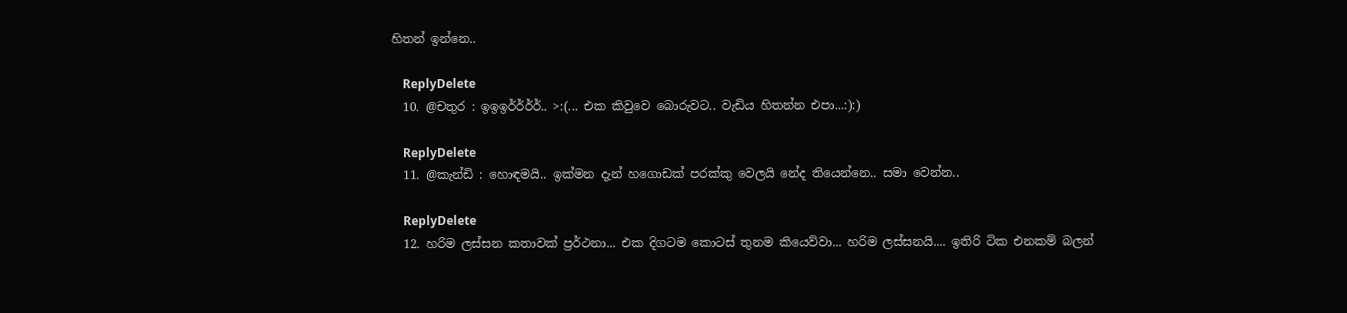හිතන් ඉන්නෙ..

    ReplyDelete
  10. @චතුර : ඉඉඉර්ර්ර්ර්.. >:(... එක කිවුවෙ බොරුවට.. වැඩිය හිතන්න එපා...:):)

    ReplyDelete
  11. @කැන්ඩි : හොඳමයි.. ඉක්මන දැන් හගොඩක් පරක්කු වෙලයි නේද තියෙන්නෙ.. සමා වෙන්න..

    ReplyDelete
  12. හරිම ලස්සන කතාවක් ප්‍රර්ථනා... එක දිගටම කොටස් තුනම කියෙව්වා... හරිම ලස්සනයි.... ඉතිරි ටික එනකම් බලන්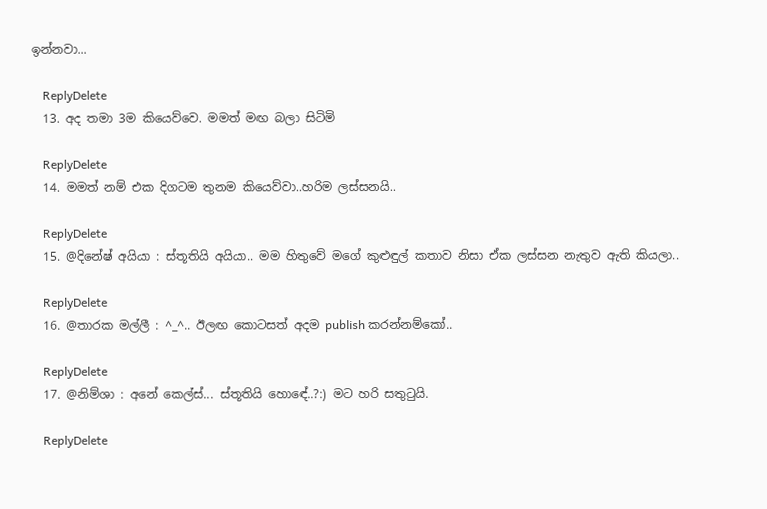ඉන්නවා...

    ReplyDelete
  13. අද තමා 3ම කියෙව්වෙ. මමත් මඟ බලා සිටිමි

    ReplyDelete
  14. මමත් නම් එක දිගටම තුනම කියෙව්වා..හරිම ලස්සනයි..

    ReplyDelete
  15. @දිනේෂ් අයියා : ස්තූතියි අයියා.. මම හිතුවේ මගේ කුළුඳුල් කතාව නිසා ඒක ලස්සන නැතුව ඇති කියලා..

    ReplyDelete
  16. @තාරක මල්ලී : ^_^.. ඊලඟ කොටසත් අදම publish කරන්නම්කෝ..

    ReplyDelete
  17. @නිම්ශා : අනේ කෙල්ස්... ස්තූතියි හොඳේ..?:) මට හරි සතුටුයි.

    ReplyDelete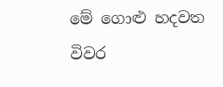මේ ගොළු හදවත
විවර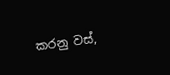කරනු වස්,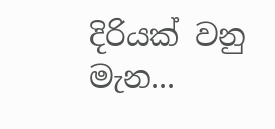දිරියක් වනු මැන...